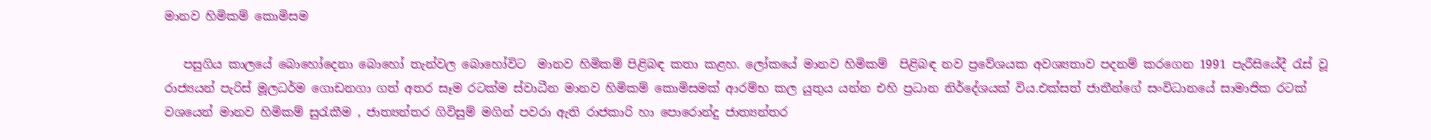මානව හිමිකම් කොමිසම

   පසුගිය කාලයේ බොහෝදෙනා බොහෝ තැන්වල බොහෝවිට  මානව හිමිකම් පිළිබඳ කතා කළහ. ලෝකයේ මානව හිමිකම්  පිළිබඳ නව ප්‍රවේශයක අවශ්‍යතාව පදනම් කරගෙන 1991 පැරීසියේදී රැස් වූ රාජ්‍යයන් පැරිස් මූලධර්ම ගොඩනගා ගත් අතර සෑම රටක්ම ස්වාධීන මානව හිමිකම් කොමිසමක් ආරම්භ කල යුතුය යන්න එහි ප්‍රධාන නිර්දේශයක් විය.එක්සත් ජාතීන්ගේ සංවිධානයේ සාමාජික රටක් වශයෙන් මානව හිමිකම් සුරැකීම , ජාත්‍යන්තර ගිවිසුම් මගින් පවරා ඇති රාජකාරි හා පොරොන්දු ජාත්‍යන්තර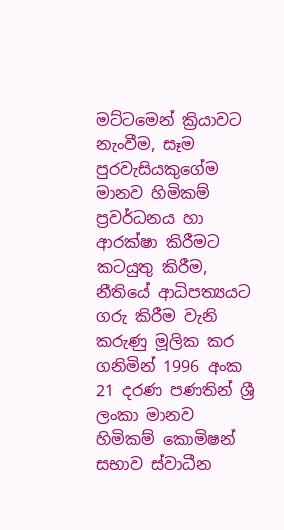මට්ටමෙන් ක්‍රියාවට නැංවීම, සෑම පුරවැසියකුගේම මානව හිමිකම් ප්‍රවර්ධනය හා ආරක්ෂා කිරීමට කටයුතු කිරීම, නීතියේ ආධිපත්‍යයට ගරු කිරීම වැනි කරුණු මූලික කර ගනිමින් 1996 අංක 21 දරණ පණතින් ශ්‍රී ලංකා මානව හිමිකම් කොමිෂන් සභාව ස්වාධීන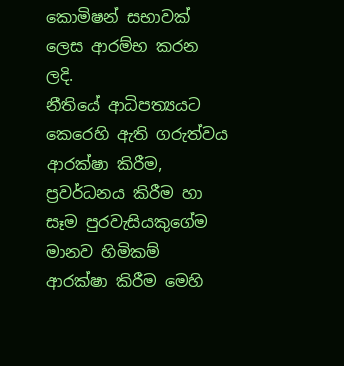කොමිෂන් සභාවක් ලෙස ආරම්භ කරන ලදි.                                                         නීතියේ ආධිපත්‍යයට කෙරෙහි ඇති ගරුත්වය ආරක්ෂා කිරීම, ප්‍රවර්ධනය කිරීම හා සෑම පුරවැසියකුගේම මානව හිමිකම් ආරක්ෂා කිරීම මෙහි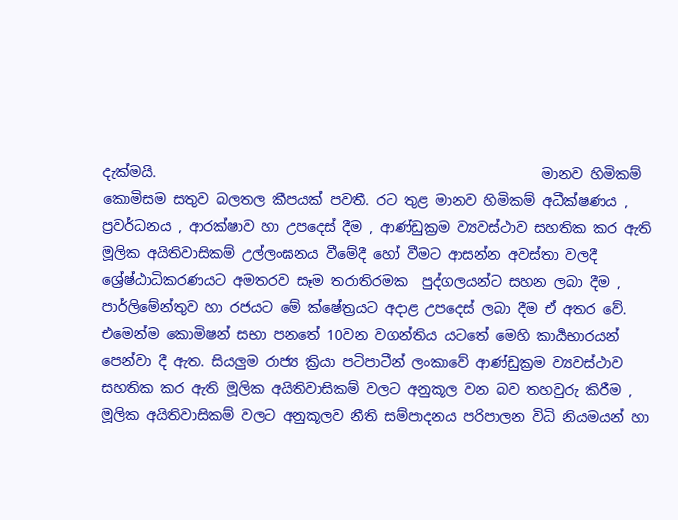දැක්මයි.                                                       මානව හිමිකම් කොමිසම සතුව බලතල කීපයක් පවතී. රට තුළ මානව හිමිකම් අධීක්ෂණය , ප්‍රවර්ධනය , ආරක්ෂාව හා උපදෙස් දීම , ආණ්ඩුක්‍රම ව්‍යවස්ථාව සහතික කර ඇති මූලික අයිතිවාසිකම් උල්ලංඝනය වීමේදී හෝ වීමට ආසන්න අවස්තා වලදී ශ්‍රේෂ්ඨාධිකරණයට අමතරව සෑම තරාතිරමක  පුද්ගලයන්ට සහන ලබා දීම , පාර්ලිමේන්තුව හා රජයට මේ ක්ෂේත්‍රයට අදාළ උපදෙස් ලබා දීම ඒ අතර වේ.                                                               එමෙන්ම කොමිෂන් සභා පනතේ 10වන වගන්තිය යටතේ මෙහි කාර්‍යභාරයන් පෙන්වා දී ඇත. සියලුම රාජ්‍ය ක්‍රියා පටිපාටීන් ලංකාවේ ආණ්ඩුක්‍රම ව්‍යවස්ථාව සහතික කර ඇති මූලික අයිතිවාසිකම් වලට අනුකූල වන බව තහවුරු කිරීම , මූලික අයිතිවාසිකම් වලට අනුකූලව නීති සම්පාදනය පරිපාලන විධි නියමයන් හා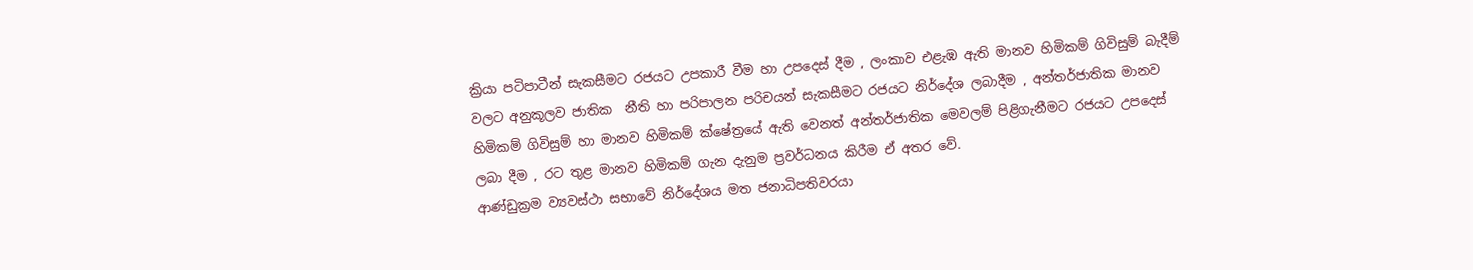ක්‍රියා පටිපාටීන් සැකසීමට රජයට උපකාරී වීම හා උපදෙස් දීම , ලංකාව එළැඹ ඇති මානව හිමිකම් ගිවිසුම් බැදීම් වලට අනුකූලව ජාතික  නීති හා පරිපාලන පරිචයන් සැකසීමට රජයට නිර්දේශ ලබාදීම , අන්තර්ජාතික මානව හිමිකම් ගිවිසුම් හා මානව හිමිකම් ක්ෂේත්‍රයේ ඇති වෙනත් අන්තර්ජාතික මෙවලම් පිළිගැනීමට රජයට උපදෙස් ලබා දීම , රට තුළ මානව හිමිකම් ගැන දැනුම ප්‍රවර්ධනය කිරීම ඒ අතර වේ.                                                                             ආණ්ඩුක්‍රම ව්‍යවස්ථා සභාවේ නිර්දේශය මත ජනාධිපතිවරයා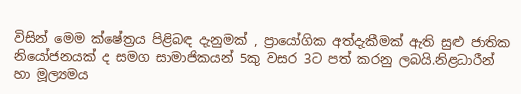විසින් මෙම ක්ෂේත්‍රය පිළිබඳ දැනුමක් , ප්‍රායෝගික අත්දැකීමක් ඇති සුළු ජාතික නියෝජනයක් ද සමග සාමාජිකයන් 5කු වසර 3ට පත් කරනු ලබයි.නිළධාරීන් හා මූල්‍යමය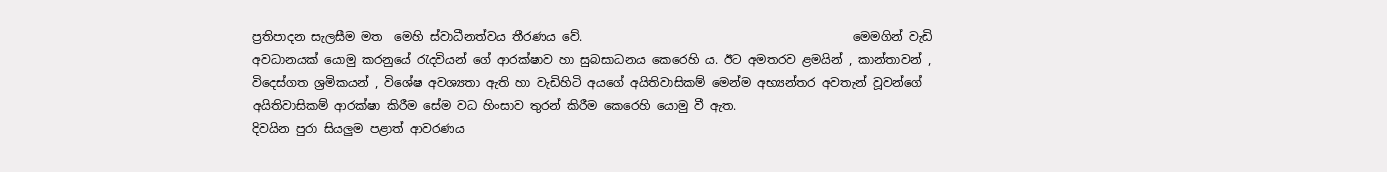ප්‍රතිපාදන සැලසීම මත  මෙහි ස්වාධීනත්වය තීරණය වේ.                                             මෙමගින් වැඩි අවධානයක් යොමු කරනුයේ රැදවියන් ගේ ආරක්ෂාව හා සුබසාධනය කෙරෙහි ය. ඊට අමතරව ළමයින් , කාන්තාවන් , විදෙස්ගත ශ්‍රමිකයන් , විශේෂ අවශ්‍යතා ඇති හා වැඩිහිටි අයගේ අයිතිවාසිකම් මෙන්ම අභ්‍යන්තර අවතැන් වූවන්ගේ අයිතිවාසිකම් ආරක්ෂා කිරීම සේම වධ හිංසාව තුරන් කිරීම කෙරෙහි යොමු වී ඇත.                                                    දිවයින පුරා සියලුම පළාත් ආවරණය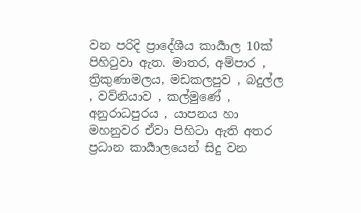වන පරිදි ප්‍රාදේශීය කාර්‍යාල 10ක් පිහිටුවා ඇත. මාතර, අම්පාර , ත්‍රිකුණාමලය, මඩකලපුව , බදුල්ල , වව්නියාව , කල්මුණේ , අනුරාධපුරය , යාපනය හා මහනුවර ඒවා පිහිටා ඇති අතර ප්‍රධාන කාර්‍යාලයෙන් සිදු වන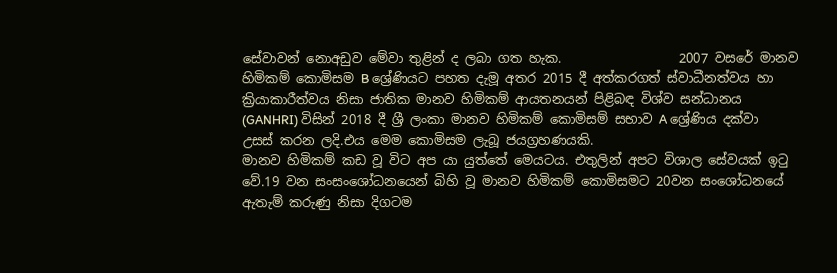සේවාවන් නොඅඩුව මේවා තුළින් ද ලබා ගත හැක.                  2007 වසරේ මානව හිමිකම් කොමිසම B ශ්‍රේණියට පහත දැමූ අතර 2015 දී අත්කරගත් ස්වාධීනත්වය හා ක්‍රියාකාරීත්වය නිසා ජාතික මානව හිමිකම් ආයතනයන් පිළිබඳ විශ්ව සන්ධානය (GANHRI) විසින් 2018 දී ශ්‍රී ලංකා මානව හිමිකම් කොමිසම් සභාව A ශ්‍රේණිය දක්වා උසස් කරන ලදි.එය මෙම කොමිසම ලැබූ ජයග්‍රහණයකි.                                                                මානව හිමිකම් කඩ වූ විට අප යා යුත්තේ මෙයටය. එතුලින් අපට විශාල සේවයක් ඉටු වේ.19 වන සංසංශෝධනයෙන් බිහි වූ මානව හිමිකම් කොමිසමට 20වන සංශෝධනයේ ඇතැම් කරුණු නිසා දිගටම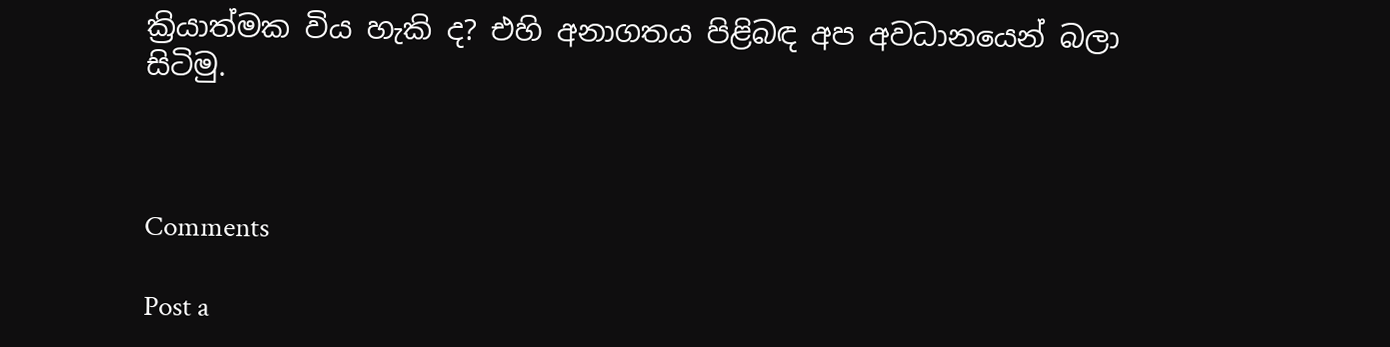ක්‍රියාත්මක විය හැකි ද? එහි අනාගතය පිළිබඳ අප අවධානයෙන් බලා සිටිමු.



Comments

Post a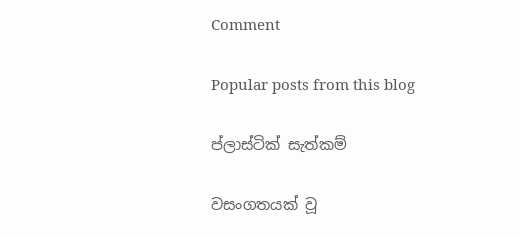Comment

Popular posts from this blog

ප්ලාස්ටික් සැත්කම්

වසංගතයක් වූ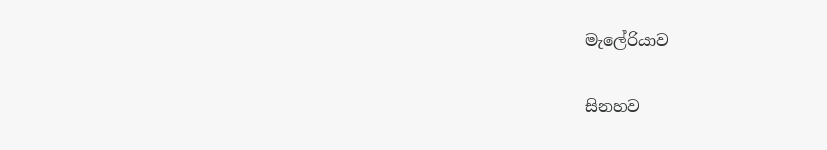මැලේරියාව

සිනහව